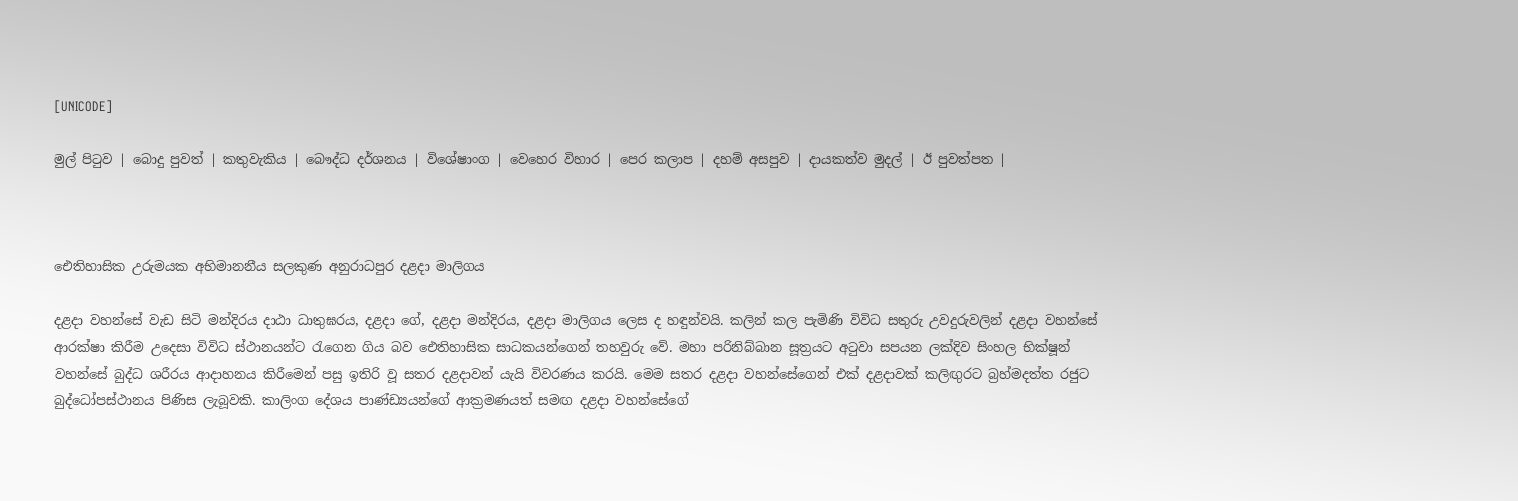[UNICODE]

මුල් පිටුව | බොදු පුවත් | කතුවැකිය | බෞද්ධ දර්ශනය | විශේෂාංග | වෙහෙර විහාර | පෙර කලාප | දහම් අසපුව | දායකත්ව මුදල් | ඊ පුවත්පත |



ඓතිහාසික උරුමයක අභිමානනීය සලකුණ අනුරාධපුර දළදා මාලිගය

දළදා වහන්සේ වැඩ සිටි මන්දිරය දාඨා ධාතුඝරය, දළදා ගේ, දළදා මන්දිරය, දළදා මාලිගය ලෙස ද හඳුන්වයි. කලින් කල පැමිණි විවිධ සතුරු උවදුරුවලින් දළදා වහන්සේ ආරක්ෂා කිරීම උදෙසා විවිධ ස්ථානයන්ට රැගෙන ගිය බව ඓතිහාසික සාධකයන්ගෙන් තහවුරු වේ. මහා පරිනිබ්බාන සූත්‍රයට අටුවා සපයන ලක්දිව සිංහල භික්ෂූන් වහන්සේ බුද්ධ ශරීරය ආදාහනය කිරීමෙන් පසු ඉතිරි වූ සතර දළදාවන් යැයි විවරණය කරයි. මෙම සතර දළදා වහන්සේගෙන් එක් දළදාවක් කලිඟුරට බ්‍රහ්මදත්ත රජුට බුද්ධෝපස්ථානය පිණිස ලැබූවකි. කාලිංග දේශය පාණ්ඩ්‍යයන්ගේ ආක්‍රමණයත් සමඟ දළදා වහන්සේගේ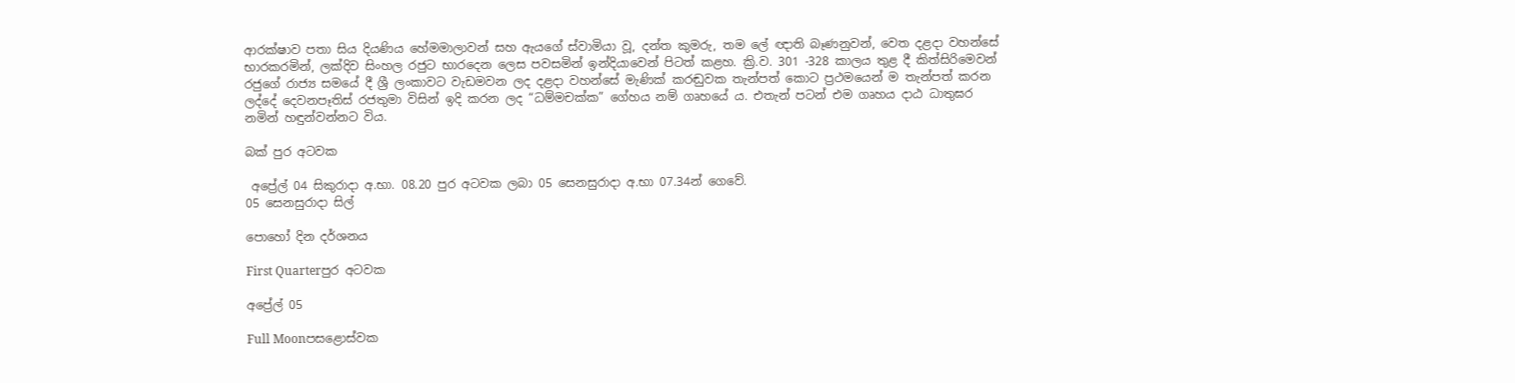ආරක්ෂාව පතා සිය දියණිය හේමමාලාවන් සහ ඇයගේ ස්වාමියා වූ, දන්ත කුමරු, තම ලේ ඥාති බෑණනුවන්, වෙත දළදා වහන්සේ භාරකරමින්, ලක්දිව සිංහල රජුට භාරදෙන ලෙස පවසමින් ඉන්දියාවෙන් පිටත් කළහ. ක්‍රි.ව. 301 -328 කාලය තුළ දී කිත්සිරිමෙවන් රජුගේ රාජ්‍ය සමයේ දී ශ්‍රී ලංකාවට වැඩමවන ලද දළදා වහන්සේ මැණික් කරඬුවක තැන්පත් කොට ප්‍රථමයෙන් ම තැන්පත් කරන ලද්දේ දෙවනපෑතිස් රජතුමා විසින් ඉදි කරන ලද “ධම්මචක්ක” ගේහය නම් ගෘහයේ ය. එතැන් පටන් එම ගෘහය දාඨ ධාතුඝර නමින් හඳුන්වන්නට විය.

බක් පුර අටවක

 අප්‍රේල් 04 සිකුරාදා අ.භා. 08.20 පුර අටවක ලබා 05 සෙනසුරාදා අ.භා 07.34න් ගෙවේ.
05 සෙනසුරාදා සිල්

පොහෝ දින දර්ශනය

First Quarterපුර අටවක

අප්‍රේල් 05

Full Moonපසළොස්වක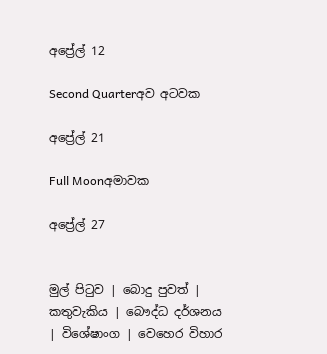අප්‍රේල් 12

Second Quarterඅව අටවක

අප්‍රේල් 21

Full Moonඅමාවක

අප්‍රේල් 27


මුල් පිටුව | බොදු පුවත් | කතුවැකිය | බෞද්ධ දර්ශනය | විශේෂාංග | වෙහෙර විහාර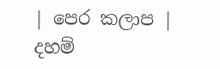| පෙර කලාප | දහම්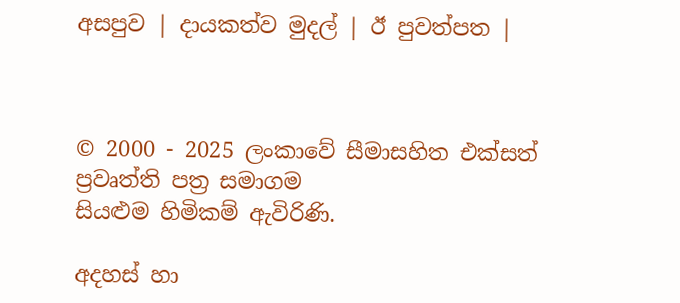අසපුව | දායකත්ව මුදල් | ඊ පුවත්පත |



© 2000 - 2025 ලංකාවේ සීමාසහිත එක්සත් ප්‍රවෘත්ති පත්‍ර සමාගම
සියළුම හිමිකම් ඇවිරිණි.

අදහස් හා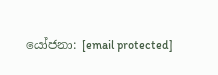යෝජනා: [email protected]